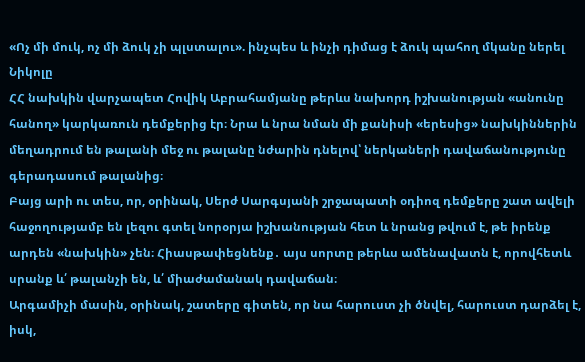«Ոչ մի մուկ, ոչ մի ձուկ չի պլստալու». ինչպես և ինչի դիմաց է ձուկ պահող մկանը ներել Նիկոլը
ՀՀ նախկին վարչապետ Հովիկ Աբրահամյանը թերևս նախորդ իշխանության «անունը հանող» կարկառուն դեմքերից էր։ Նրա և նրա նման մի քանիսի «երեսից» նախկիններին մեղադրում են թալանի մեջ ու թալանը նժարին դնելով՝ ներկաների դավաճանությունը գերադասում թալանից։
Բայց արի ու տես, որ, օրինակ, Սերժ Սարգսյանի շրջապատի օդիոզ դեմքերը շատ ավելի հաջողությամբ են լեզու գտել նորօրյա իշխանության հետ և նրանց թվում է, թե իրենք արդեն «նախկին» չեն։ Հիասթափեցնենք․ այս սորտը թերևս ամենավատն է, որովհետև սրանք և՛ թալանչի են, և՛ միաժամանակ դավաճան։
Արգամիչի մասին, օրինակ, շատերը գիտեն, որ նա հարուստ չի ծնվել, հարուստ դարձել է, իսկ,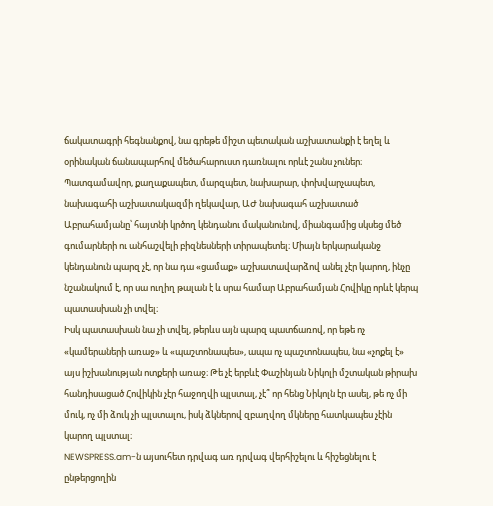ճակատագրի հեգնանքով, նա գրեթե միշտ պետական աշխատանքի է եղել և օրինական ճանապարհով մեծահարուստ դառնալու որևէ շանս չուներ։ Պատգամավոր, քաղաքապետ, մարզպետ, նախարար, փոխվարչապետ, նախագահի աշխատակազմի ղեկավար, ԱԺ նախագահ աշխատած Աբրահամյանը՝ հայտնի կրծող կենդանու մականունով, միանգամից սկսեց մեծ գումարների ու անհաշվելի բիզնեսների տիրապետել։ Միայն երկարականջ կենդանուն պարզ չէ, որ նա դա «ցամաք» աշխատավարձով անել չէր կարող, ինչը նշանակում է, որ սա ուղիղ թալան է և սրա համար Աբրահամյան Հովիկը որևէ կերպ պատասխան չի տվել։
Իսկ պատասխան նա չի տվել, թերևս այն պարզ պատճառով, որ եթե ոչ «կամերաների առաջ» և «պաշտոնապես», ապա ոչ պաշտոնապես, նա «չոքել է» այս իշխանության ոտքերի առաջ։ Թե չէ երբևէ Փաշինյան Նիկոլի մշտական թիրախ հանդիսացած Հովիկին չէր հաջողվի պլստալ, չէ՞ որ հենց Նիկոլն էր ասել, թե ոչ մի մուկ, ոչ մի ձուկ չի պլստալու, իսկ ձկներով զբաղվող մկները հատկապես չէին կարող պլստալ։
NEWSPRESS.am-ն այսուհետ դրվագ առ դրվագ վերհիշելու և հիշեցնելու է ընթերցողին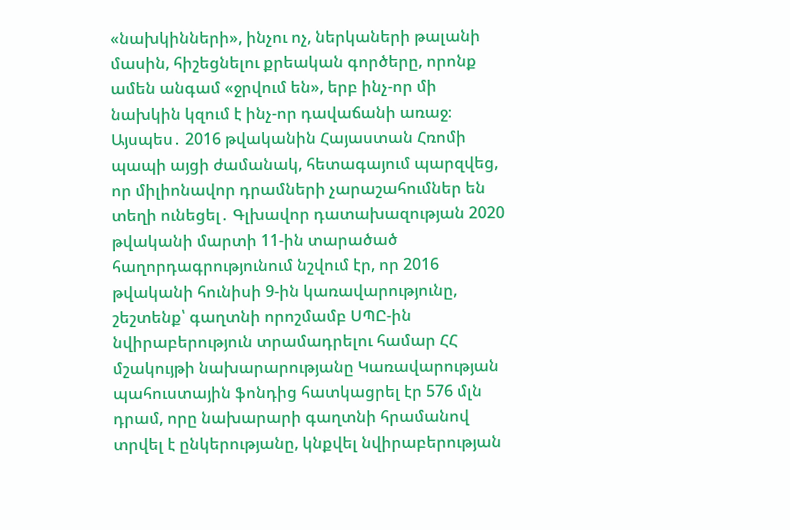«նախկինների», ինչու ոչ, ներկաների թալանի մասին, հիշեցնելու քրեական գործերը, որոնք ամեն անգամ «ջրվում են», երբ ինչ-որ մի նախկին կզում է ինչ-որ դավաճանի առաջ։
Այսպես․ 2016 թվականին Հայաստան Հռոմի պապի այցի ժամանակ, հետագայում պարզվեց, որ միլիոնավոր դրամների չարաշահումներ են տեղի ունեցել․ Գլխավոր դատախազության 2020 թվականի մարտի 11-ին տարածած հաղորդագրությունում նշվում էր, որ 2016 թվականի հունիսի 9-ին կառավարությունը, շեշտենք՝ գաղտնի որոշմամբ ՍՊԸ-ին նվիրաբերություն տրամադրելու համար ՀՀ մշակույթի նախարարությանը Կառավարության պահուստային ֆոնդից հատկացրել էր 576 մլն դրամ, որը նախարարի գաղտնի հրամանով տրվել է ընկերությանը, կնքվել նվիրաբերության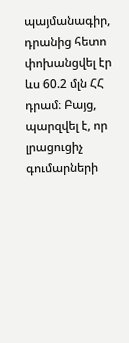պայմանագիր, դրանից հետո փոխանցվել էր ևս 60.2 մլն ՀՀ դրամ։ Բայց, պարզվել է, որ լրացուցիչ գումարների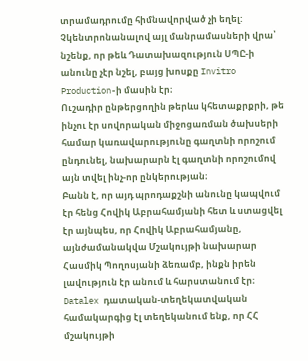տրամադրումը հիմնավորված չի եղել:
Չկենտրոնանալով այլ մանրամասների վրա՝ նշենք, որ թեև Դատախազություն ՍՊԸ-ի անունը չէր նշել, բայց խոսքը Invitro Production-ի մասին էր։
Ուշադիր ընթերցողին թերևս կհետաքրքրի, թե ինչու էր սովորական միջոցառման ծախսերի համար կառավարությունը գաղտնի որոշում ընդունել, նախարարն էլ գաղտնի որոշումով այն տվել ինչ-որ ընկերության։
Բանն է, որ այդ պրոդաքշնի անունը կապվում էր հենց Հովիկ Աբրահամյանի հետ և ստացվել էր այնպես, որ Հովիկ Աբրահամյանը, այնժամանակվա Մշակույթի նախարար Հասմիկ Պողոսյանի ձեռամբ, ինքն իրեն լավություն էր անում և հարստանում էր։
Datalex դատական-տեղեկատվական համակարգից էլ տեղեկանում ենք, որ ՀՀ մշակույթի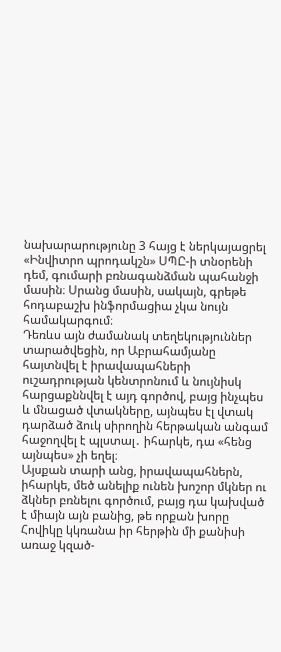նախարարությունը 3 հայց է ներկայացրել «Ինվիտրո պրոդակշն» ՍՊԸ-ի տնօրենի դեմ, գումարի բռնագանձման պահանջի մասին։ Սրանց մասին, սակայն, գրեթե հոդաբաշխ ինֆորմացիա չկա նույն համակարգում։
Դեռևս այն ժամանակ տեղեկություններ տարածվեցին, որ Աբրահամյանը հայտնվել է իրավապահների ուշադրության կենտրոնում և նույնիսկ հարցաքննվել է այդ գործով, բայց ինչպես և մնացած վտակները, այնպես էլ վտակ դարձած ձուկ սիրողին հերթական անգամ հաջողվել է պլստալ․ իհարկե, դա «հենց այնպես» չի եղել։
Այսքան տարի անց, իրավապահներն, իհարկե, մեծ անելիք ունեն խոշոր մկներ ու ձկներ բռնելու գործում, բայց դա կախված է միայն այն բանից, թե որքան խորը Հովիկը կկռանա իր հերթին մի քանիսի առաջ կզած-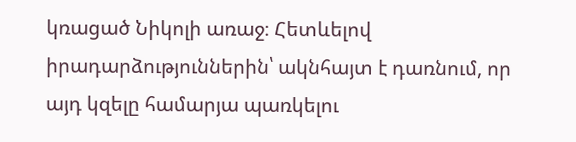կռացած Նիկոլի առաջ։ Հետևելով իրադարձություններին՝ ակնհայտ է դառնում, որ այդ կզելը համարյա պառկելու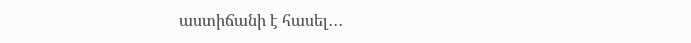աստիճանի է հասել․․․